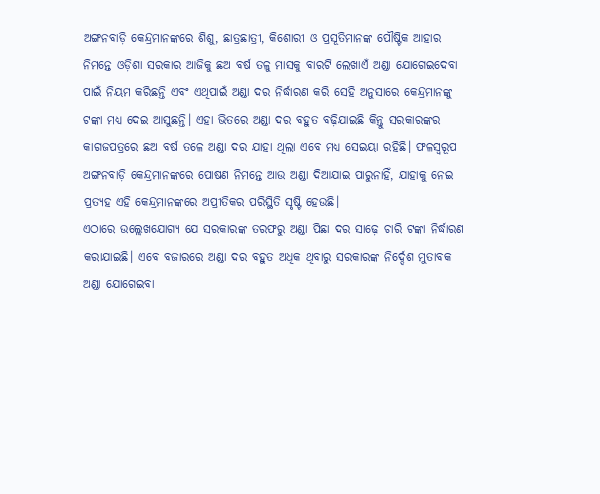ଅଙ୍ଗନବାଡ଼ି କେନ୍ଦ୍ରମାନଙ୍କରେ ଶିଶୁ, ଛାତ୍ରଛାତ୍ରୀ, କିଶୋରୀ ଓ ପ୍ରସୂତିମାନଙ୍କ ପୌଷ୍ଟିକ ଆହାର ନିମନ୍ତେ ଓଡ଼ିଶା ସରକାର ଆଜିକୁ ଛଅ ବର୍ଷ ତଳୁ ମାସକୁ ବାରଟି ଲେଖାଏଁ ଅଣ୍ଡା ଯୋଗେଇଦେବା ପାଇଁ ନିୟମ କରିଛନ୍ତି ଏବଂ ଏଥିପାଇଁ ଅଣ୍ଡା ଦର ନିର୍ଦ୍ଧାରଣ କରି ସେହି ଅନୁସାରେ କେନ୍ଦ୍ରମାନଙ୍କୁ ଟଙ୍କା ମଧ୍ୟ ଦେଇ ଆସୁଛନ୍ତି। ଏହା ଭିତରେ ଅଣ୍ଡା ଦର ବହୁତ ବଢ଼ିଯାଇଛି କିନ୍ତୁ ସରକାରଙ୍କର କାଗଜପତ୍ରରେ ଛଅ ବର୍ଷ ତଳେ ଅଣ୍ଡା ଦର ଯାହା ଥିଲା ଏବେ ମଧ୍ୟ ସେଇୟା ରହିଛି। ଫଳସ୍ୱରୂପ ଅଙ୍ଗନବାଡ଼ି କେନ୍ଦ୍ରମାନଙ୍କରେ ପୋଷଣ ନିମନ୍ତେ ଆଉ ଅଣ୍ଡା ଦିଆଯାଇ ପାରୁନାହିଁ, ଯାହାକୁ ନେଇ ପ୍ରତ୍ୟହ ଏହି କେନ୍ଦ୍ରମାନଙ୍କରେ ଅପ୍ରୀତିକର ପରିସ୍ଥିତି ସୃଷ୍ଟି ହେଉଛି।
ଏଠାରେ ଉଲ୍ଲେଖଯୋଗ୍ୟ ଯେ ସରକାରଙ୍କ ତରଫରୁ ଅଣ୍ଡା ପିଛା ଦର ସାଢ଼େ ଚାରି ଟଙ୍କା ନିର୍ଦ୍ଧାରଣ କରାଯାଇଛି। ଏବେ ବଜାରରେ ଅଣ୍ଡା ଦର ବହୁତ ଅଧିକ ଥିବାରୁ ସରକାରଙ୍କ ନିର୍ଦ୍ଦେଶ ମୁତାବକ ଅଣ୍ଡା ଯୋଗେଇବା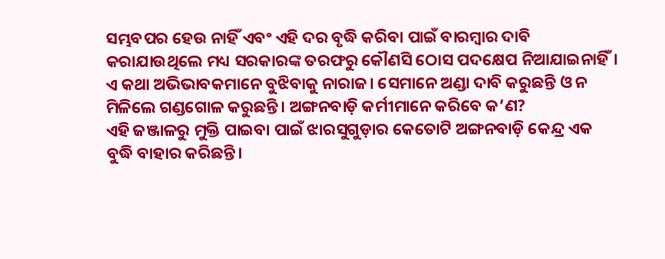ସମ୍ଭବପର ହେଉ ନାହିଁ ଏବଂ ଏହି ଦର ବୃଦ୍ଧି କରିବା ପାଇଁ ବାରମ୍ବାର ଦାବି କରାଯାଉଥିଲେ ମଧ୍ୟ ସରକାରଙ୍କ ତରଫରୁ କୌଣସି ଠୋସ ପଦକ୍ଷେପ ନିଆଯାଇନାହିଁ। ଏ କଥା ଅଭିଭାବକମାନେ ବୁଝିବାକୁ ନାରାଜ। ସେମାନେ ଅଣ୍ଡା ଦାବି କରୁଛନ୍ତି ଓ ନ ମିଳିଲେ ଗଣ୍ଡଗୋଳ କରୁଛନ୍ତି। ଅଙ୍ଗନବାଡ଼ି କର୍ମୀମାନେ କରିବେ କ’ଣ?
ଏହି ଜଞ୍ଜାଳରୁ ମୁକ୍ତି ପାଇବା ପାଇଁ ଝାରସୁଗୁଡ଼ାର କେତୋଟି ଅଙ୍ଗନବାଡ଼ି କେନ୍ଦ୍ର ଏକ ବୁଦ୍ଧି ବାହାର କରିଛନ୍ତି।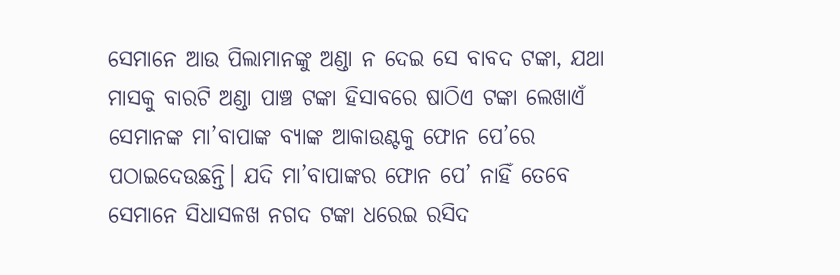ସେମାନେ ଆଉ ପିଲାମାନଙ୍କୁ ଅଣ୍ଡା ନ ଦେଇ ସେ ବାବଦ ଟଙ୍କା, ଯଥା ମାସକୁ ବାରଟି ଅଣ୍ଡା ପାଞ୍ଚ ଟଙ୍କା ହିସାବରେ ଷାଠିଏ ଟଙ୍କା ଲେଖାଏଁ ସେମାନଙ୍କ ମା’ବାପାଙ୍କ ବ୍ୟାଙ୍କ ଆକାଉଣ୍ଟକୁ ଫୋନ ପେ’ରେ ପଠାଇଦେଉଛନ୍ତି। ଯଦି ମା’ବାପାଙ୍କର ଫୋନ ପେ’ ନାହିଁ ତେବେ ସେମାନେ ସିଧାସଳଖ ନଗଦ ଟଙ୍କା ଧରେଇ ରସିଦ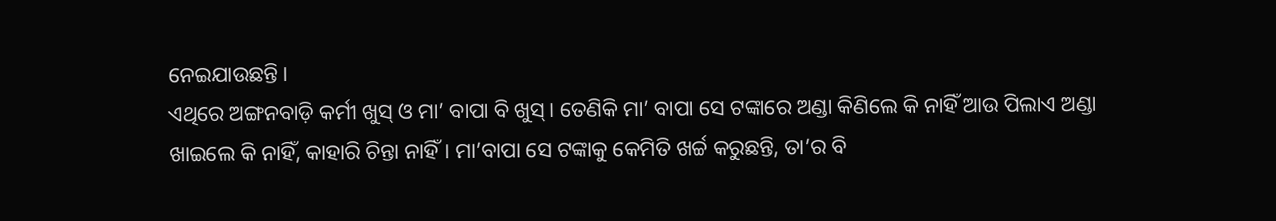ନେଇଯାଉଛନ୍ତି।
ଏଥିରେ ଅଙ୍ଗନବାଡ଼ି କର୍ମୀ ଖୁସ୍ ଓ ମା’ ବାପା ବି ଖୁସ୍। ତେଣିକି ମା’ ବାପା ସେ ଟଙ୍କାରେ ଅଣ୍ଡା କିଣିଲେ କି ନାହିଁ ଆଉ ପିଲାଏ ଅଣ୍ଡା ଖାଇଲେ କି ନାହିଁ, କାହାରି ଚିନ୍ତା ନାହିଁ। ମା’ବାପା ସେ ଟଙ୍କାକୁ କେମିତି ଖର୍ଚ୍ଚ କରୁଛନ୍ତି, ତା’ର ବି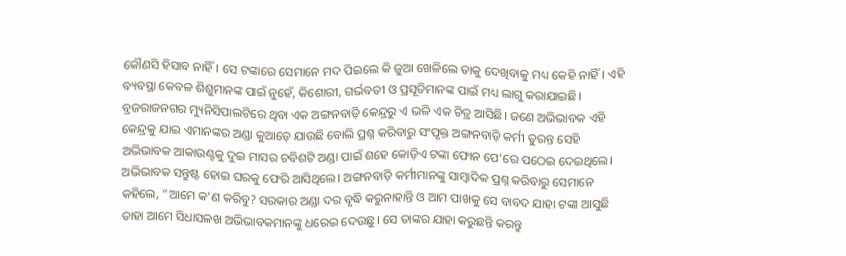କୌଣସି ହିସାବ ନାହିଁ। ସେ ଟଙ୍କାରେ ସେମାନେ ମଦ ପିଇଲେ କି ଜୁଆ ଖେଳିଲେ ତାକୁ ଦେଖିବାକୁ ମଧ୍ୟ କେହି ନାହିଁ। ଏହି ବ୍ୟବସ୍ଥା କେବଳ ଶିଶୁମାନଙ୍କ ପାଇଁ ନୁହେଁ, କିଶୋରୀ, ଗର୍ଭବତୀ ଓ ପ୍ରସୂତିମାନଙ୍କ ପାଇଁ ମଧ୍ୟ ଲାଗୁ କରାଯାଇଛି। ବ୍ରଜରାଜନଗର ମ୍ୟୁନିସିପାଲଟିରେ ଥିବା ଏକ ଅଙ୍ଗନବାଡ଼ି କେନ୍ଦ୍ରରୁ ଏ ଭଳି ଏକ ଚିତ୍ର ଆସିଛି। ଜଣେ ଅଭିଭାବକ ଏହି କେନ୍ଦ୍ରକୁ ଯାଇ ଏମାନଙ୍କର ଅଣ୍ଡା କୁଆଡ଼େ ଯାଉଛି ବୋଲି ପ୍ରଶ୍ନ କରିବାରୁ ସଂପୃକ୍ତ ଅଙ୍ଗନବାଡ଼ି କର୍ମୀ ତୁରନ୍ତ ସେହି ଅଭିଭାବକ ଆକାଉଣ୍ଟକୁ ଦୁଇ ମାସର ଚବିଶଟି ଅଣ୍ଡା ପାଇଁ ଶହେ କୋଡ଼ିଏ ଟଙ୍କା ଫୋନ ପେ’ରେ ପଠେଇ ଦେଇଥିଲେ। ଅଭିଭାବକ ସନ୍ତୁଷ୍ଟ ହୋଇ ଘରକୁ ଫେରି ଆସିଥିଲେ। ଅଙ୍ଗନବାଡ଼ି କର୍ମୀମାନଙ୍କୁ ସାମ୍ବାଦିକ ପ୍ରଶ୍ନ କରିବାରୁ ସେମାନେ କହିଲେ, “ଆମେ କ’ଣ କରିବୁ? ସରକାର ଅଣ୍ଡା ଦର ବୃଦ୍ଧି କରୁନାହାନ୍ତି ଓ ଆମ ପାଖକୁ ସେ ବାବଦ ଯାହା ଟଙ୍କା ଆସୁଛି ତାହା ଆମେ ସିଧାସଳଖ ଅଭିଭାବକମାନଙ୍କୁ ଧରେଇ ଦେଉଛୁ। ସେ ତାଙ୍କର ଯାହା କରୁଛନ୍ତି କରନ୍ତୁ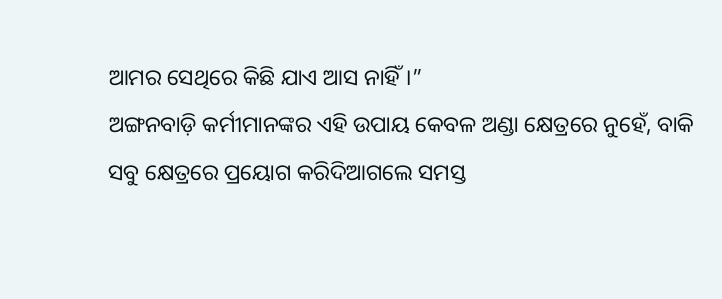ଆମର ସେଥିରେ କିଛି ଯାଏ ଆସ ନାହିଁ।”
ଅଙ୍ଗନବାଡ଼ି କର୍ମୀମାନଙ୍କର ଏହି ଉପାୟ କେବଳ ଅଣ୍ଡା କ୍ଷେତ୍ରରେ ନୁହେଁ, ବାକି ସବୁ କ୍ଷେତ୍ରରେ ପ୍ରୟୋଗ କରିଦିଆଗଲେ ସମସ୍ତ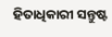ହିତାଧିକାରୀ ସନ୍ତୁଷ୍ଟ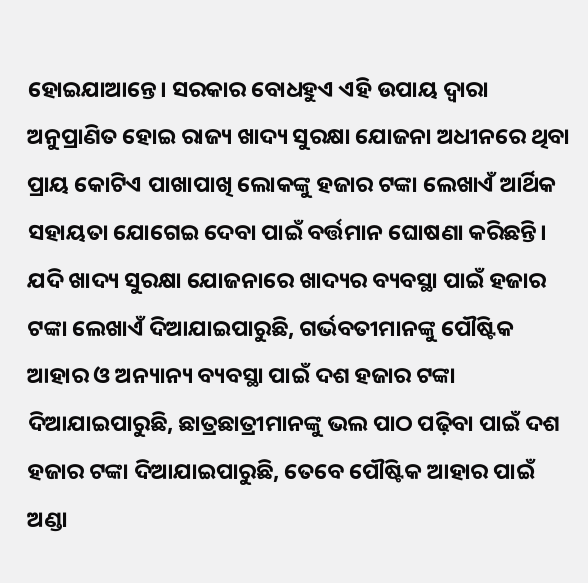ହୋଇଯାଆନ୍ତେ। ସରକାର ବୋଧହୁଏ ଏହି ଉପାୟ ଦ୍ୱାରା ଅନୁପ୍ରାଣିତ ହୋଇ ରାଜ୍ୟ ଖାଦ୍ୟ ସୁରକ୍ଷା ଯୋଜନା ଅଧୀନରେ ଥିବା ପ୍ରାୟ କୋଟିଏ ପାଖାପାଖି ଲୋକଙ୍କୁ ହଜାର ଟଙ୍କା ଲେଖାଏଁ ଆର୍ଥିକ ସହାୟତା ଯୋଗେଇ ଦେବା ପାଇଁ ବର୍ତ୍ତମାନ ଘୋଷଣା କରିଛନ୍ତି। ଯଦି ଖାଦ୍ୟ ସୁରକ୍ଷା ଯୋଜନାରେ ଖାଦ୍ୟର ବ୍ୟବସ୍ଥା ପାଇଁ ହଜାର ଟଙ୍କା ଲେଖାଏଁ ଦିଆଯାଇପାରୁଛି, ଗର୍ଭବତୀମାନଙ୍କୁ ପୌଷ୍ଟିକ ଆହାର ଓ ଅନ୍ୟାନ୍ୟ ବ୍ୟବସ୍ଥା ପାଇଁ ଦଶ ହଜାର ଟଙ୍କା ଦିଆଯାଇପାରୁଛି, ଛାତ୍ରଛାତ୍ରୀମାନଙ୍କୁ ଭଲ ପାଠ ପଢ଼ିବା ପାଇଁ ଦଶ ହଜାର ଟଙ୍କା ଦିଆଯାଇପାରୁଛି, ତେବେ ପୌଷ୍ଟିକ ଆହାର ପାଇଁ ଅଣ୍ଡା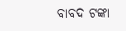ବାବଦ ଟଙ୍କା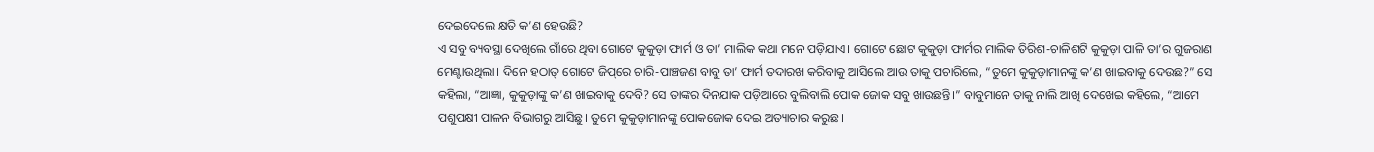ଦେଇଦେଲେ କ୍ଷତି କ’ଣ ହେଉଛି?
ଏ ସବୁ ବ୍ୟବସ୍ଥା ଦେଖିଲେ ଗାଁରେ ଥିବା ଗୋଟେ କୁକୁଡ଼ା ଫାର୍ମ ଓ ତା’ ମାଲିକ କଥା ମନେ ପଡ଼ିଯାଏ। ଗୋଟେ ଛୋଟ କୁକୁଡ଼ା ଫାର୍ମର ମାଲିକ ତିରିଶ-ଚାଳିଶଟି କୁକୁଡ଼ା ପାଳି ତା’ର ଗୁଜରାଣ ମେଣ୍ଟାଉଥିଲା। ଦିନେ ହଠାତ୍ ଗୋଟେ ଜିପ୍‌ରେ ଚାରି-ପାଞ୍ଚଜଣ ବାବୁ ତା’ ଫାର୍ମ ତଦାରଖ କରିବାକୁ ଆସିଲେ ଆଉ ତାକୁ ପଚାରିଲେ, “ତୁମେ କୁକୁଡ଼ାମାନଙ୍କୁ କ’ଣ ଖାଇବାକୁ ଦେଉଛ?” ସେ କହିଲା, “ଆଜ୍ଞା, କୁକୁଡ଼ାଙ୍କୁ କ’ଣ ଖାଇବାକୁ ଦେବି? ସେ ତାଙ୍କର ଦିନଯାକ ପଡ଼ିଆରେ ବୁଲିବାଲି ପୋକ ଜୋକ ସବୁ ଖାଉଛନ୍ତି।” ବାବୁମାନେ ତାକୁ ନାଲି ଆଖି ଦେଖେଇ କହିଲେ, “ଆମେ ପଶୁପକ୍ଷୀ ପାଳନ ବିଭାଗରୁ ଆସିଛୁ। ତୁମେ କୁକୁଡ଼ାମାନଙ୍କୁ ପୋକଜୋକ ଦେଇ ଅତ୍ୟାଚାର କରୁଛ।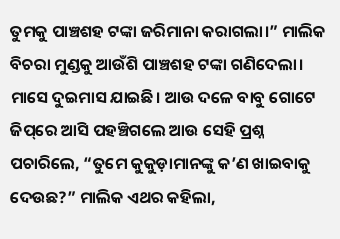ତୁମକୁ ପାଞ୍ଚଶହ ଟଙ୍କା ଜରିମାନା କରାଗଲା।” ମାଲିକ ବିଚରା ମୁଣ୍ଡକୁ ଆଉଁଶି ପାଞ୍ଚଶହ ଟଙ୍କା ଗଣିଦେଲା।
ମାସେ ଦୁଇମାସ ଯାଇଛି। ଆଉ ଦଳେ ବାବୁ ଗୋଟେ ଜିପ୍‌ରେ ଆସି ପହଞ୍ଚିଗଲେ ଆଉ ସେହି ପ୍ରଶ୍ନ ପଚାରିଲେ, “ତୁମେ କୁକୁଡ଼ାମାନଙ୍କୁ କ’ଣ ଖାଇବାକୁ ଦେଉଛ?” ମାଲିକ ଏଥର କହିଲା,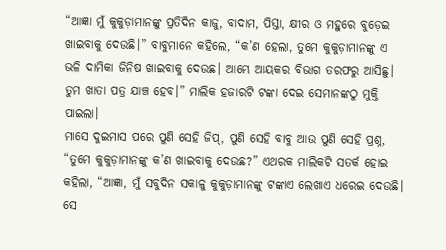“ଆଜ୍ଞା ମୁଁ କୁକୁଡ଼ାମାନଙ୍କୁ ପ୍ରତିଦିନ କାଜୁ, ବାଦାମ, ପିସ୍ତା, କ୍ଷୀର ଓ ମହୁରେ ବୁଡ଼େଇ ଖାଇବାକୁ ଦେଉଛି।” ବାବୁମାନେ କହିଲେ, “କ’ଣ ହେଲା, ତୁମେ କୁକୁଡ଼ାମାନଙ୍କୁ ଏ ଭଳି ଦାମିକା ଜିନିଷ ଖାଇବାକୁ ଦେଉଛ। ଆମ୍ଭେ ଆୟକର ବିଭାଗ ତରଫରୁ ଆସିଛୁ। ତୁମ ଖାତା ପତ୍ର ଯାଞ୍ଚ ହେବ।” ମାଲିକ ହଜାରଟି ଟଙ୍କା ଦେଇ ସେମାନଙ୍କଠୁ ମୁକ୍ତି ପାଇଲା।
ମାସେ ଦୁଇମାସ ପରେ ପୁଣି ସେହି ଜିପ୍‌, ପୁଣି ସେହି ବାବୁ ଆଉ ପୁଣି ସେହି ପ୍ରଶ୍ନ, “ତୁମେ କୁକୁଡ଼ାମାନଙ୍କୁ କ’ଣ ଖାଇବାକୁ ଦେଉଛ?” ଏଥରକ ମାଲିକଟି ସତର୍କ ହୋଇ କହିଲା, “ଆଜ୍ଞା, ମୁଁ ସବୁଦିନ ସକାଳୁ କୁକୁଡ଼ାମାନଙ୍କୁ ଟଙ୍କାଏ ଲେଖାଏ ଧରେଇ ଦେଉଛି। ସେ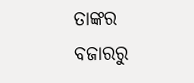ତାଙ୍କର ବଜାରରୁ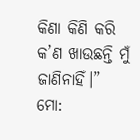କିଣା କିଣି କରି କ’ଣ ଖାଉଛନ୍ତି ମୁଁ ଜାଣିନାହିଁ।”
ମୋ: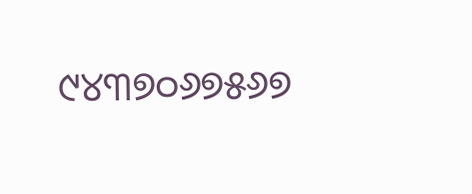୯୪୩୭୦୬୭୫୬୭